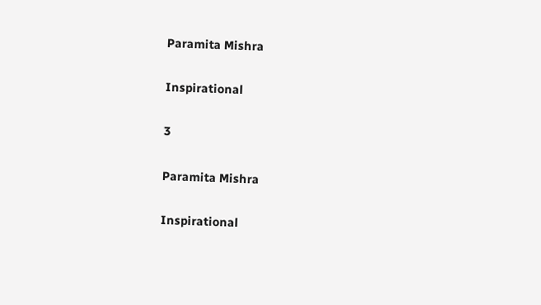Paramita Mishra

Inspirational

3

Paramita Mishra

Inspirational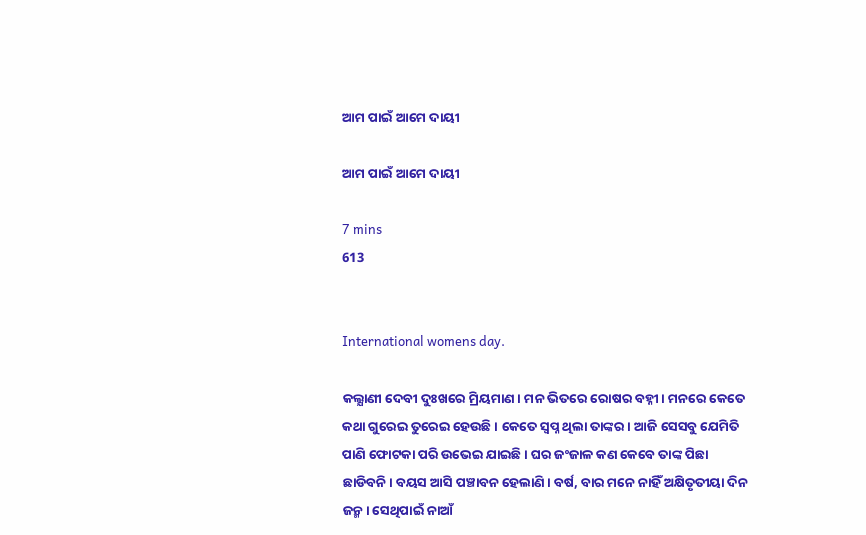ଆମ ପାଇଁ ଆମେ ଦାୟୀ

ଆମ ପାଇଁ ଆମେ ଦାୟୀ

7 mins
613


International womens day.

କଲ୍ଯାଣୀ ଦେବୀ ଦୁଃଖରେ ମ୍ରିୟମାଣ। ମନ ଭିତରେ ରୋଷର ବହ୍ନୀ। ମନରେ କେତେ କଥା ଗୁରେଇ ତୁରେଇ ହେଉଛି। କେତେ ସ୍ବପ୍ନ ଥିଲା ତାଙ୍କର। ଆଜି ସେସବୁ ଯେମିତି ପାଣି ଫୋଟକା ପରି ଉଭେଇ ଯାଇଛି। ଘର ଜଂଜାଳ କଣ କେବେ ତାଙ୍କ ପିଛା ଛାଡିବନି। ବୟସ ଆସି ପଞ୍ଚାବନ ହେଲାଣି। ବର୍ଷ, ବାର ମନେ ନାହିଁ ଅକ୍ଷିତୃତୀୟା ଦିନ ଜନ୍ମ। ସେଥିପାଇଁ ନାଆଁ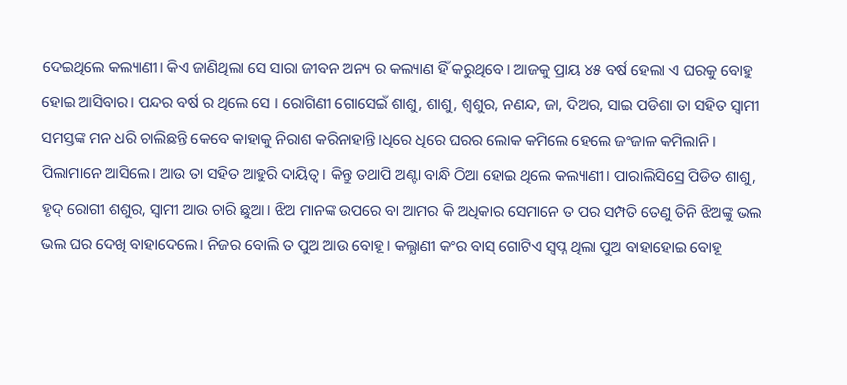ଦେଇଥିଲେ କଲ୍ୟାଣୀ। କିଏ ଜାଣିଥିଲା ସେ ସାରା ଜୀବନ ଅନ୍ୟ ର କଲ୍ୟାଣ ହିଁ କରୁଥିବେ। ଆଜକୁ ପ୍ରାୟ ୪୫ ବର୍ଷ ହେଲା ଏ ଘରକୁ ବୋହୁ ହୋଇ ଆସିବାର। ପନ୍ଦର ବର୍ଷ ର ଥିଲେ ସେ । ରୋଗିଣୀ ଗୋସେଇଁ ଶାଶୁ, ଶାଶୁ, ଶ୍ବଶୁର, ନଣନ୍ଦ, ଜା, ଦିଅର, ସାଇ ପଡିଶା ତା ସହିତ ସ୍ବାମୀ ସମସ୍ତଙ୍କ ମନ ଧରି ଚାଲିଛନ୍ତି କେବେ କାହାକୁ ନିରାଶ କରିନାହାନ୍ତି।ଧିରେ ଧିରେ ଘରର ଲୋକ କମିଲେ ହେଲେ ଜଂଜାଳ କମିଲାନି। ପିଲାମାନେ ଆସିଲେ। ଆଉ ତା ସହିତ ଆହୁରି ଦାୟିତ୍ଵ। କିନ୍ତୁ ତଥାପି ଅଣ୍ଟା ବାନ୍ଧି ଠିଆ ହୋଇ ଥିଲେ କଲ୍ୟାଣୀ। ପାରାଲିସିସ୍ରେ ପିଡିତ ଶାଶୁ, ହୃଦ୍ ରୋଗୀ ଶଶୁର, ସ୍ବାମୀ ଆଉ ଚାରି ଛୁଆ। ଝିଅ ମାନଙ୍କ ଉପରେ ବା ଆମର କି ଅଧିକାର ସେମାନେ ତ ପର ସମ୍ପତି ତେଣୁ ତିନି ଝିଅଙ୍କୁ ଭଲ ଭଲ ଘର ଦେଖି ବାହାଦେଲେ। ନିଜର ବୋଲି ତ ପୁଅ ଆଉ ବୋହୂ। କଲ୍ଯାଣୀ କଂର ବାସ୍ ଗୋଟିଏ ସ୍ବପ୍ନ ଥିଲା ପୁଅ ବାହାହୋଇ ବୋହୂ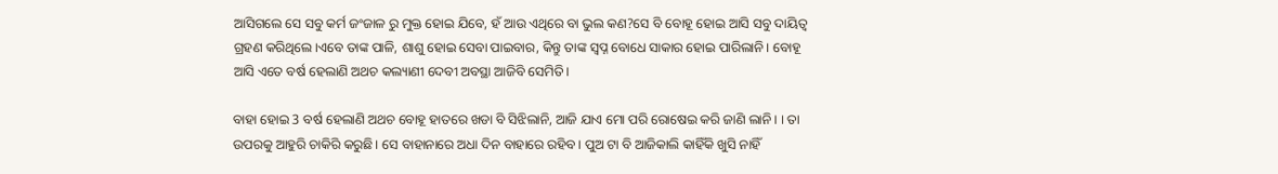ଆସିଗଲେ ସେ ସବୁ କର୍ମ ଜଂଜାଳ ରୁ ମୁକ୍ତ ହୋଇ ଯିବେ, ହଁ ଆଉ ଏଥିରେ ବା ଭୁଲ କଣ?ସେ ବି ବୋହୂ ହୋଇ ଆସି ସବୁ ଦାୟିତ୍ଵ ଗ୍ରହଣ କରିଥିଲେ।ଏବେ ତାଙ୍କ ପାଳି, ଶାଶୁ ହୋଇ ସେବା ପାଇବାର, କିନ୍ତୁ ତାଙ୍କ ସ୍ଵପ୍ନ ବୋଧେ ସାକାର ହୋଇ ପାରିଲାନି। ବୋହୂ ଆସି ଏତେ ବର୍ଷ ହେଲାଣି ଅଥଚ କଲ୍ୟାଣୀ ଦେବୀ ଅବସ୍ଥା ଆଜିବି ସେମିତି।

ବାହା ହୋଇ 3 ବର୍ଷ ହେଲାଣି ଅଥଚ ବୋହୂ ହାତରେ ଖଡା ବି ସିଝିଲାନି, ଆଜି ଯାଏ ମୋ ପରି ରୋଷେଇ କରି ଜାଣି ଲାନି। । ତା ଉପରକୁ ଆହୁରି ଚାକିରି କରୁଛି। ସେ ବାହାନାରେ ଅଧା ଦିନ ବାହାରେ ରହିବ। ପୁଅ ଟା ବି ଆଜିକାଲି କାହିଁକି ଖୁସି ନାହିଁ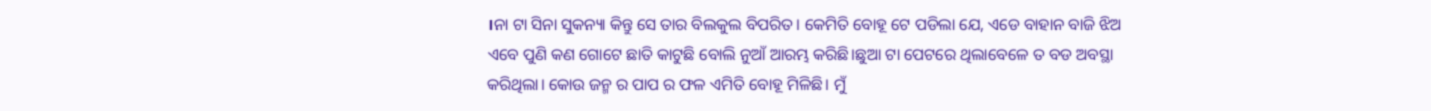।ନା ଟା ସିନା ସୁକନ୍ୟା କିନ୍ତୁ ସେ ତାର ବିଲକୁଲ ବିପରିତ। କେମିତି ବୋହୂ ଟେ ପଡିଲା ଯେ, ଏଡେ ବାହାନ ବାଜି ଝିଅ ଏବେ ପୁଣି କଣ ଗୋଟେ ଛାତି କାଟୁଛି ବୋଲି ନୁଆଁ ଆରମ୍ଭ କରିଛି।ଛୁଆ ଟା ପେଟରେ ଥିଲାବେଳେ ତ ବଡ ଅବସ୍ଥା କରିଥିଲା। କୋଉ ଜନ୍ମ ର ପାପ ର ଫଳ ଏମିତି ବୋହୂ ମିଳିଛି। ମୁଁ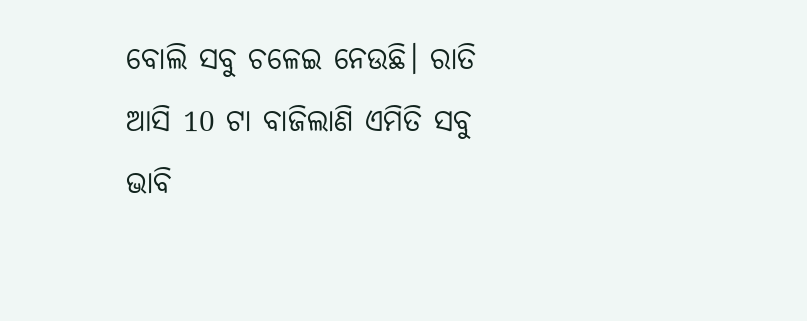ବୋଲି ସବୁ ଚଳେଇ ନେଉଛି। ରାତି ଆସି 10 ଟା ବାଜିଲାଣି ଏମିତି ସବୁ ଭାବି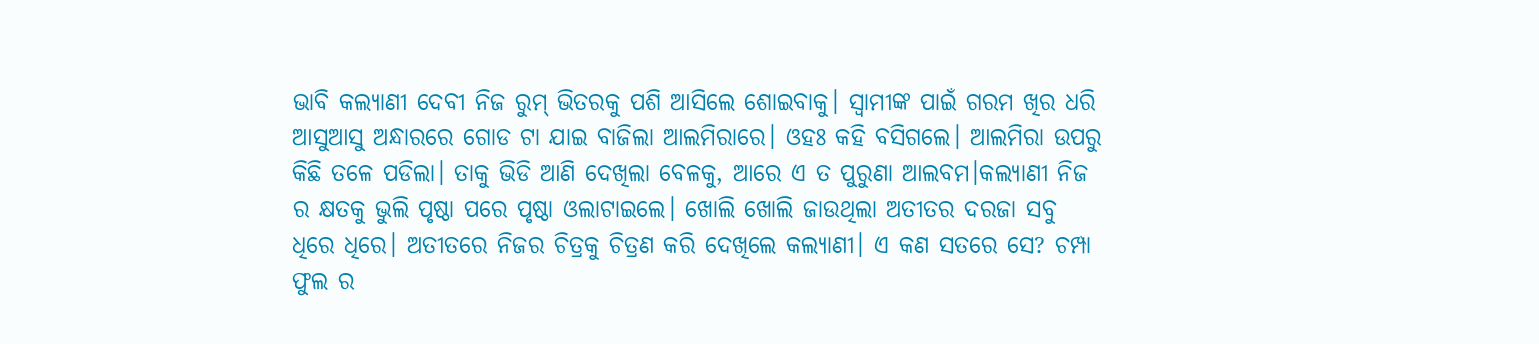ଭାବି କଲ୍ୟାଣୀ ଦେବୀ ନିଜ ରୁମ୍ ଭିତରକୁ ପଶି ଆସିଲେ ଶୋଇବାକୁ। ସ୍ବାମୀଙ୍କ ପାଇଁ ଗରମ ଖିର ଧରି ଆସୁଆସୁ ଅନ୍ଧାରରେ ଗୋଡ ଟା ଯାଇ ବାଜିଲା ଆଲମିରାରେ। ଓହଃ କହି ବସିଗଲେ। ଆଲମିରା ଉପରୁ କିଛି ତଳେ ପଡିଲା। ତାକୁ ଭିଡି ଆଣି ଦେଖିଲା ବେଳକୁ, ଆରେ ଏ ତ ପୁରୁଣା ଆଲବମ।କଲ୍ଯାଣୀ ନିଜ ର କ୍ଷତକୁ ଭୁଲି ପୃଷ୍ଠା ପରେ ପୃଷ୍ଠା ଓଲାଟାଇଲେ। ଖୋଲି ଖୋଲି ଜାଉଥିଲା ଅତୀତର ଦରଜା ସବୁ ଧିରେ ଧିରେ। ଅତୀତରେ ନିଜର ଚିତ୍ରକୁ ଚିତ୍ରଣ କରି ଦେଖିଲେ କଲ୍ଯାଣୀ। ଏ କଣ ସତରେ ସେ? ଚମ୍ପା ଫୁଲ ର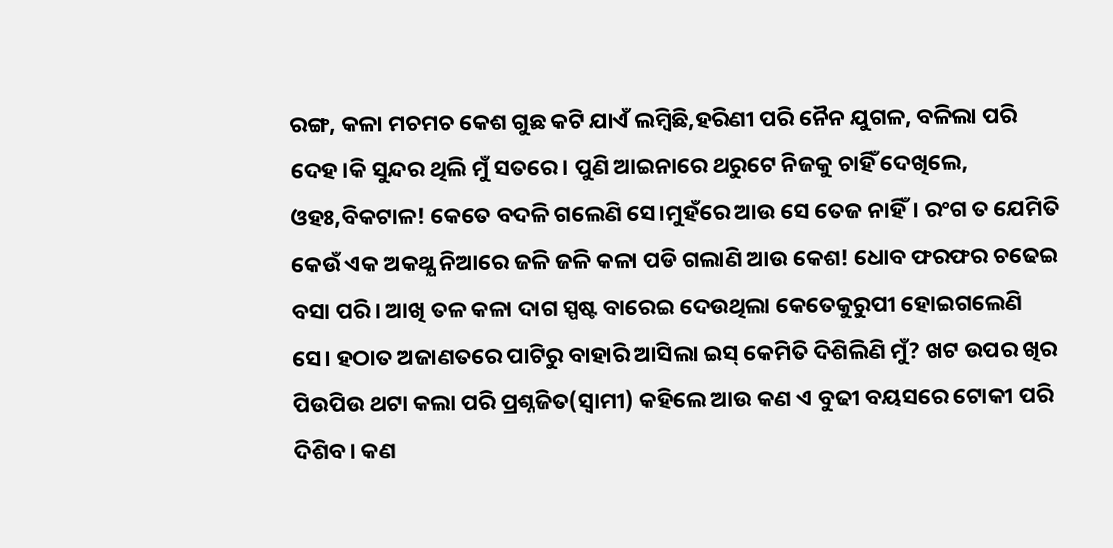ରଙ୍ଗ, କଳା ମଚମଚ କେଶ ଗୁଛ କଟି ଯାଏଁ ଲମ୍ବିଛି,ହରିଣୀ ପରି ନୈନ ଯୁଗଳ, ବଳିଲା ପରି ଦେହ।କି ସୁନ୍ଦର ଥିଲି ମୁଁ ସତରେ। ପୁଣି ଆଇନାରେ ଥରୁଟେ ନିଜକୁ ଚାହିଁ ଦେଖିଲେ, ଓହଃ,ବିକଟାଳ! କେତେ ବଦଳି ଗଲେଣି ସେ।ମୁହଁରେ ଆଉ ସେ ତେଜ ନାହିଁ। ରଂଗ ତ ଯେମିତି କେଉଁ ଏକ ଅକଥ୍ଯ ନିଆରେ ଜଳି ଜଳି କଳା ପଡି ଗଲାଣି ଆଉ କେଶ! ଧୋବ ଫରଫର ଚଢେଇ ବସା ପରି। ଆଖି ତଳ କଳା ଦାଗ ସ୍ପଷ୍ଟ ବାରେଇ ଦେଉଥିଲା କେତେକୁରୁପୀ ହୋଇଗଲେଣି ସେ। ହଠାତ ଅଜାଣତରେ ପାଟିରୁ ବାହାରି ଆସିଲା ଇସ୍ କେମିତି ଦିଶିଲିଣି ମୁଁ? ଖଟ ଉପର ଖିର ପିଉପିଉ ଥଟା କଲା ପରି ପ୍ରଶ୍ନଜିତ(ସ୍ବାମୀ) କହିଲେ ଆଉ କଣ ଏ ବୁଢୀ ବୟସରେ ଟୋକୀ ପରି ଦିଶିବ। କଣ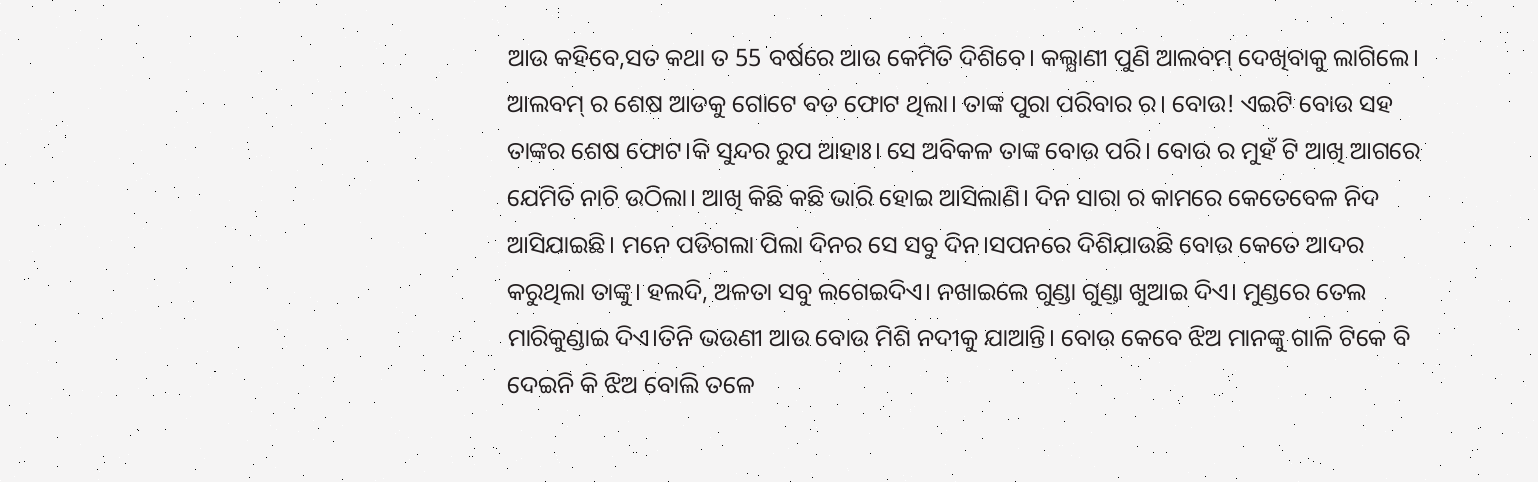ଆଉ କହିବେ,ସତ କଥା ତ 55 ବର୍ଷରେ ଆଉ କେମିତି ଦିଶିବେ। କଲ୍ଯାଣୀ ପୁଣି ଆଲବମ୍ ଦେଖିବାକୁ ଲାଗିଲେ। ଆଲବମ୍ ର ଶେଷ ଆଡକୁ ଗୋଟେ ବଡ ଫୋଟ ଥିଲା। ତାଙ୍କ ପୁରା ପରିବାର ର। ବୋଉ! ଏଇଟି ବୋଉ ସହ ତାଙ୍କର ଶେଷ ଫୋଟ।କି ସୁନ୍ଦର ରୁପ ଆହାଃ। ସେ ଅବିକଳ ତାଙ୍କ ବୋଉ ପରି। ବୋଉ ର ମୁହଁ ଟି ଆଖି ଆଗରେ ଯେମିତି ନାଚି ଉଠିଲା। ଆଖି କିଛି କଛି ଭାରି ହୋଇ ଆସିଲାଣି। ଦିନ ସାରା ର କାମରେ କେତେବେଳ ନିଦ ଆସିଯାଇଛି। ମନେ ପଡିଗଲା ପିଲା ଦିନର ସେ ସବୁ ଦିନ।ସପନରେ ଦିଶିଯାଉଛି ବୋଉ କେତେ ଆଦର କରୁଥିଲା ତାଙ୍କୁ। ହଲଦି, ଅଳତା ସବୁ ଲଗେଇଦିଏ। ନଖାଇଲେ ଗୁଣ୍ଡା ଗୁଣ୍ଡା ଖୁଆଇ ଦିଏ। ମୁଣ୍ଡରେ ତେଲ ମାରିକୁଣ୍ଡାଇ ଦିଏ।ତିନି ଭଉଣୀ ଆଉ ବୋଉ ମିଶି ନଦୀକୁ ଯାଆନ୍ତି। ବୋଉ କେବେ ଝିଅ ମାନଙ୍କୁ ଗାଳି ଟିକେ ବି ଦେଇନି କି ଝିଅ ବୋଲି ତଳେ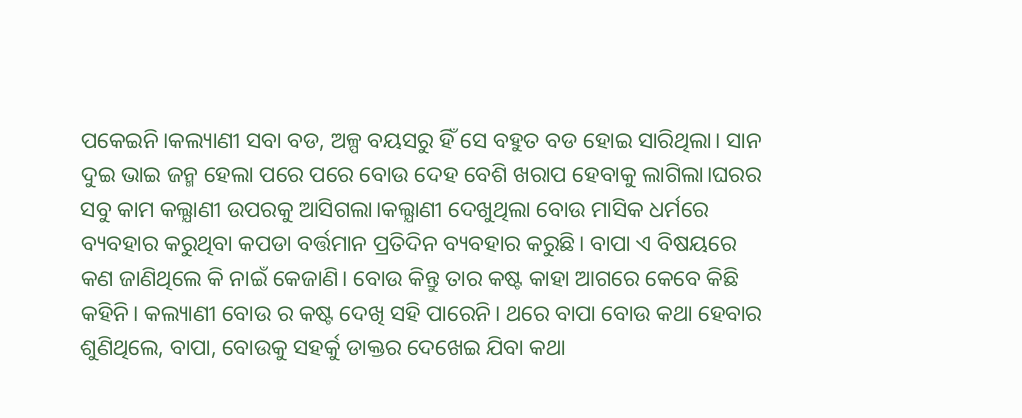ପକେଇନି।କଲ୍ୟାଣୀ ସବା ବଡ, ଅଳ୍ପ ବୟସରୁ ହିଁ ସେ ବହୁତ ବଡ ହୋଇ ସାରିଥିଲା। ସାନ ଦୁଇ ଭାଇ ଜନ୍ମ ହେଲା ପରେ ପରେ ବୋଉ ଦେହ ବେଶି ଖରାପ ହେବାକୁ ଲାଗିଲା।ଘରର ସବୁ କାମ କଲ୍ଯାଣୀ ଉପରକୁ ଆସିଗଲା।କଲ୍ଯାଣୀ ଦେଖୁଥିଲା ବୋଉ ମାସିକ ଧର୍ମରେ ବ୍ୟବହାର କରୁଥିବା କପଡା ବର୍ତ୍ତମାନ ପ୍ରତିଦିନ ବ୍ୟବହାର କରୁଛି। ବାପା ଏ ବିଷୟରେ କଣ ଜାଣିଥିଲେ କି ନାଇଁ କେଜାଣି। ବୋଉ କିନ୍ତୁ ତାର କଷ୍ଟ କାହା ଆଗରେ କେବେ କିଛି କହିନି। କଲ୍ୟାଣୀ ବୋଉ ର କଷ୍ଟ ଦେଖି ସହି ପାରେନି। ଥରେ ବାପା ବୋଉ କଥା ହେବାର ଶୁଣିଥିଲେ, ବାପା, ବୋଉକୁ ସହର୍କୁ ଡାକ୍ତର ଦେଖେଇ ଯିବା କଥା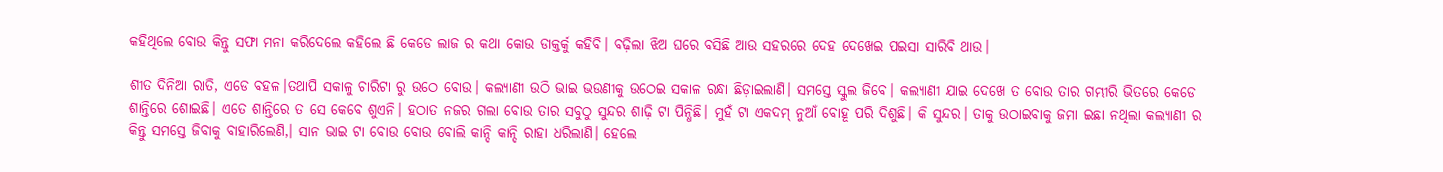କହିଥିଲେ ବୋଉ କିନ୍ତୁ ସଫା ମନା କରିଦେଲେ କହିଲେ ଛି କେଡେ ଲାଜ ର କଥା କୋଉ ଡାକ୍ତର୍କୁ କହିବି। ବଢ଼ିଲା ଝିଅ ଘରେ ବସିଛି ଆଉ ସହରରେ ଦେହ ଦେଖେଇ ପଇସା ସାରିବି ଥାଉ।

ଶୀତ ଦିନିଆ ରାତି, ଏଡେ ବହଳ।ତଥାପି ସକାଳୁ ଚାରିଟା ରୁ ଉଠେ ବୋଉ। କଲ୍ୟାଣୀ ଉଠି ଭାଇ ଭଉଣୀକୁ ଉଠେଇ ସକାଳ ରନ୍ଧା ଛିଡ଼ାଇଲାଣି। ସମସ୍ତେ ସ୍କୁଲ ଜିବେ। କଲ୍ଯାଣୀ ଯାଇ ଦେଖେ ତ ବୋଉ ତାର ଗମ୍ଭୀରି ଭିତରେ କେଡେ ଶାନ୍ତିରେ ଶୋଇଛି। ଏତେ ଶାନ୍ତିରେ ତ ସେ କେବେ ଶୁଏନି। ହଠାତ ନଜର ଗଲା ବୋଉ ତାର ସବୁଠୁ ସୁନ୍ଦର ଶାଢ଼ି ଟା ପିନ୍ଧିଛି। ମୁହଁ ଟା ଏକଦମ୍ ନୁଆଁ ବୋହୂ ପରି ଦିଶୁଛି। କି ସୁନ୍ଦର। ତାକୁ ଉଠାଇବାକୁ ଜମା ଇଛା ନଥିଲା କଲ୍ଯାଣୀ ର କିନ୍ତୁ ସମସ୍ତେ ଜିବାକୁ ବାହାରିଲେଣି,। ସାନ ଭାଇ ଟା ବୋଉ ବୋଉ ବୋଲି କାନ୍ଦି କାନ୍ଦି ରାହା ଧରିଲାଣି। ହେଲେ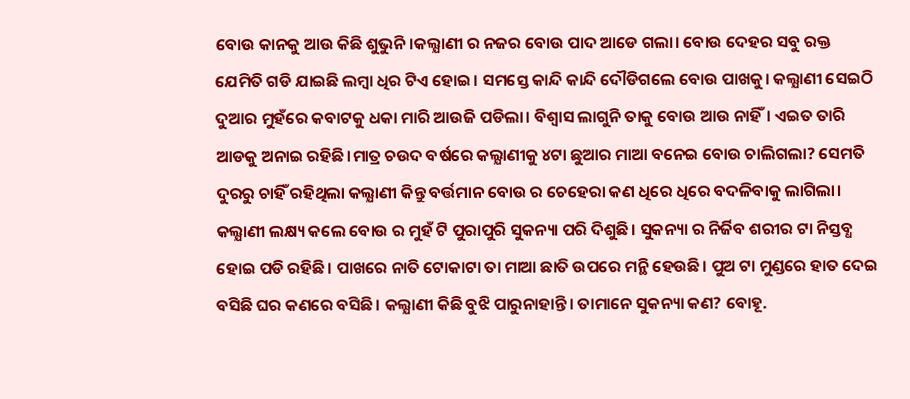ବୋଉ କାନକୁ ଆଉ କିଛି ଶୁଭୁନି।କଲ୍ଯାଣୀ ର ନଜର ବୋଉ ପାଦ ଆଡେ ଗଲା। ବୋଉ ଦେହର ସବୁ ରକ୍ତ ଯେମିତି ଗଡି ଯାଇଛି ଲମ୍ବା ଧିର ଟିଏ ହୋଇ। ସମସ୍ତେ କାନ୍ଦି କାନ୍ଦି ଦୌଡିଗଲେ ବୋଉ ପାଖକୁ। କଲ୍ଯାଣୀ ସେଇଠି ଦୁଆର ମୁହଁରେ କବାଟକୁ ଧକା ମାରି ଆଉଜି ପଡିଲା। ବିଶ୍ବାସ ଲାଗୁନି ତାକୁ ବୋଉ ଆଉ ନାହିଁ। ଏଇତ ତାରି ଆଡକୁ ଅନାଇ ରହିଛି।ମାତ୍ର ଚଉଦ ବର୍ଷରେ କଲ୍ଯାଣୀକୁ ୪ଟା ଛୁଆର ମାଆ ବନେଇ ବୋଉ ଚାଲିଗଲା? ସେମତି ଦୁରରୁ ଚାହିଁ ରହିଥିଲା କଲ୍ଯାଣୀ କିନ୍ତୁ ବର୍ତ୍ତମାନ ବୋଉ ର ଚେହେରା କଣ ଧିରେ ଧିରେ ବଦଳିବାକୁ ଲାଗିଲା। କଲ୍ଯାଣୀ ଲକ୍ଷ୍ୟ କଲେ ବୋଉ ର ମୁହଁ ଟି ପୁରାପୁରି ସୁକନ୍ୟା ପରି ଦିଶୁଛି। ସୁକନ୍ୟା ର ନିର୍ଜିବ ଶରୀର ଟା ନିସ୍ତବ୍ଧ ହୋଇ ପଡି ରହିଛି। ପାଖରେ ନାତି ଟୋକାଟା ତା ମାଆ ଛାତି ଉପରେ ମନ୍ଥି ହେଉଛି। ପୁଅ ଟା ମୁଣ୍ଡରେ ହାତ ଦେଇ ବସିଛି ଘର କଣରେ ବସିଛି। କଲ୍ଯାଣୀ କିଛି ବୁଝି ପାରୁନାହାନ୍ତି। ତାମାନେ ସୁକନ୍ୟା କଣ? ବୋହୂ.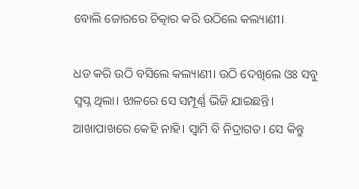ବୋଲି ଜୋରରେ ଚିତ୍କାର କରି ଉଠିଲେ କଲ୍ୟାଣୀ।

ଧଡ କରି ଉଠି ବସିଲେ କଲ୍ୟାଣୀ। ଉଠି ଦେଖିଲେ ଓଃ ସବୁ ସ୍ଵପ୍ନ ଥିଲା। ଝାଳରେ ସେ ସମ୍ପୂର୍ଣ୍ଣ ଭିଜି ଯାଇଛନ୍ତି। ଆଖାପାଖରେ କେହି ନାହି। ସ୍ବାମି ବି ନିଦ୍ରାଗତ। ସେ କିନ୍ତୁ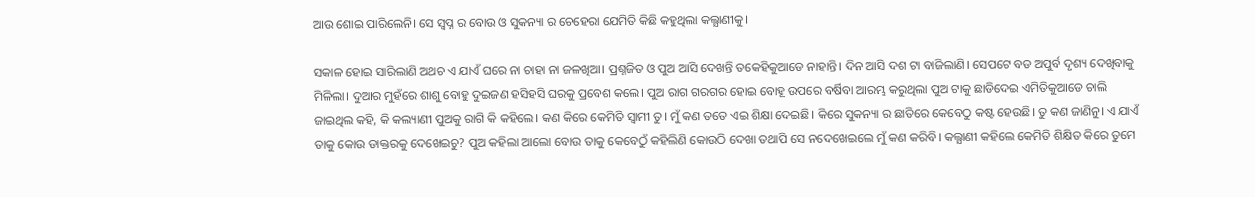ଆଉ ଶୋଇ ପାରିଲେନି। ସେ ସ୍ବପ୍ନ ର ବୋଉ ଓ ସୁକନ୍ୟା ର ଚେହେରା ଯେମିତି କିଛି କହୁଥିଲା କଲ୍ଯାଣୀକୁ।

ସକାଳ ହୋଇ ସାରିଲାଣି ଅଥଚ ଏ ଯାଏଁ ଘରେ ନା ଚାହା ନା ଜଳଖିଆ। ପ୍ରଶ୍ନଜିତ ଓ ପୁଅ ଆସି ଦେଖନ୍ତି ତକେହିକୁଆଡେ ନାହାନ୍ତି। ଦିନ ଆସି ଦଶ ଟା ବାଜିଲାଣି। ସେପଟେ ବଡ ଅପୁର୍ବ ଦୃଶ୍ୟ ଦେଖିବାକୁ ମିଳିଲା। ଦୁଆର ମୁହଁରେ ଶାଶୁ ବୋହୁ ଦୁଇଜଣ ହସିହସି ଘରକୁ ପ୍ରବେଶ କଲେ। ପୁଅ ରାଗ ଗରଗର ହୋଇ ବୋହୂ ଉପରେ ବର୍ଷିବା ଆରମ୍ଭ କରୁଥିଲା ପୁଅ ଟାକୁ ଛାଡିଦେଇ ଏମିତିକୁଆଡେ ଚାଲି ଜାଇଥିଲ କହି, କି କଲ୍ୟାଣୀ ପୁଅକୁ ରାଗି କି କହିଲେ। କଣ କିରେ କେମିତି ସ୍ଵାମୀ ତୁ। ମୁଁ କଣ ତତେ ଏଇ ଶିକ୍ଷା ଦେଇଛି। କିରେ ସୁକନ୍ୟା ର ଛାତିରେ କେବେଠୁ କଷ୍ଟ ହେଉଛି। ତୁ କଣ ଜାଣିନୁ। ଏ ଯାଏଁ ତାକୁ କୋଉ ଡାକ୍ତରକୁ ଦେଖେଇଚୁ? ପୁଅ କହିଲା ଆଲୋ ବୋଉ ତାକୁ କେବେଠୁଁ କହିଲିଣି କୋଉଠି ଦେଖା ତଥାପି ସେ ନଦେଖେଇଲେ ମୁଁ କଣ କରିବି। କଲ୍ଯାଣୀ କହିଲେ କେମିତି ଶିକ୍ଷିତ କିରେ ତୁମେ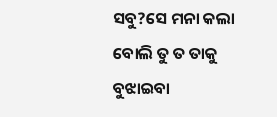ସବୁ?ସେ ମନା କଲା ବୋଲି ତୁ ତ ତାକୁ ବୁଝାଇବା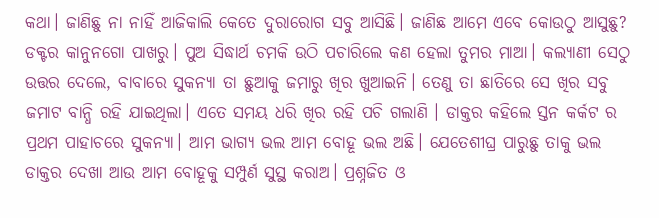କଥା। ଜାଣିଛୁ ନା ନାହିଁ ଆଜିକାଲି କେତେ ଦୁରାରୋଗ ସବୁ ଆସିଛି। ଜାଣିଛ ଆମେ ଏବେ କୋଉଠୁ ଆସୁଛୁ? ଡକ୍ଟର କାନୁନଗୋ ପାଖରୁ। ପୁଅ ସିଦ୍ଧାର୍ଥ ଚମକି ଉଠି ପଚାରିଲେ କଣ ହେଲା ତୁମର ମାଆ। କଲ୍ଯାଣୀ ସେଠୁ ଉତ୍ତର ଦେଲେ, ବାବାରେ ସୁକନ୍ୟା ତା ଛୁଆକୁ ଜମାରୁ ଖିର ଖୁଆଇନି। ତେଣୁ ତା ଛାତିରେ ସେ ଖିର ସବୁ ଜମାଟ ବାନ୍ଧି ରହି ଯାଇଥିଲା। ଏତେ ସମୟ ଧରି ଖିର ରହି ପଚି ଗଲାଣି । ଡାକ୍ତର କହିଲେ ସ୍ତନ କର୍କଟ ର ପ୍ରଥମ ପାହାଚରେ ସୁକନ୍ୟା। ଆମ ଭାଗ୍ୟ ଭଲ ଆମ ବୋହୂ ଭଲ ଅଛି। ଯେତେଶୀଘ୍ର ପାରୁଛୁ ତାକୁ ଭଲ ଡାକ୍ତର ଦେଖା ଆଉ ଆମ ବୋହୂକୁ ସମ୍ପୁର୍ଣ ସୁସ୍ଥ କରାଅ। ପ୍ରଶ୍ନଜିତ ଓ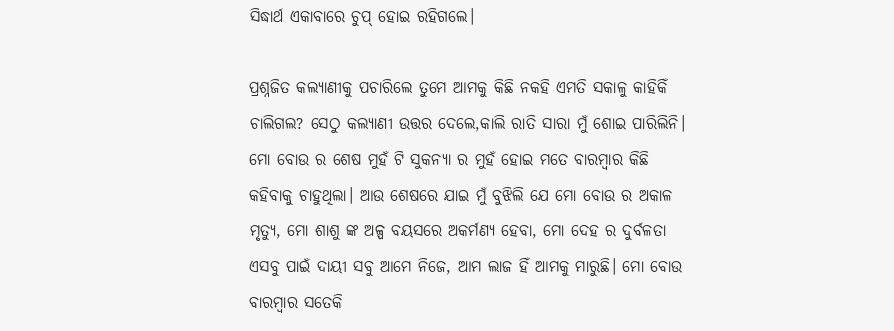ସିଦ୍ଧାର୍ଥ ଏକାବାରେ ଚୁପ୍ ହୋଇ ରହିଗଲେ।

ପ୍ରଶ୍ନଜିତ କଲ୍ଯାଣୀକୁ ପଚାରିଲେ ତୁମେ ଆମକୁ କିଛି ନକହି ଏମତି ସକାଳୁ କାହିକିଁ ଚାଲିଗଲ? ସେଠୁ କଲ୍ଯାଣୀ ଉତ୍ତର ଦେଲେ,କାଲି ରାତି ସାରା ମୁଁ ଶୋଇ ପାରିଲିନି। ମୋ ବୋଉ ର ଶେଷ ମୁହଁ ଟି ସୁକନ୍ୟା ର ମୁହଁ ହୋଇ ମତେ ବାରମ୍ବାର କିଛି କହିବାକୁ ଚାହୁଥିଲା। ଆଉ ଶେଷରେ ଯାଇ ମୁଁ ବୁଝିଲି ଯେ ମୋ ବୋଉ ର ଅକାଳ ମୃତ୍ୟୁ, ମୋ ଶାଶୁ ଙ୍କ ଅଳ୍ପ ବୟସରେ ଅକର୍ମଣ୍ୟ ହେବା, ମୋ ଦେହ ର ଦୁର୍ବଳତା ଏସବୁ ପାଇଁ ଦାୟୀ ସବୁ ଆମେ ନିଜେ, ଆମ ଲାଜ ହିଁ ଆମକୁ ମାରୁଛି। ମୋ ବୋଉ ବାରମ୍ବାର ସତେକି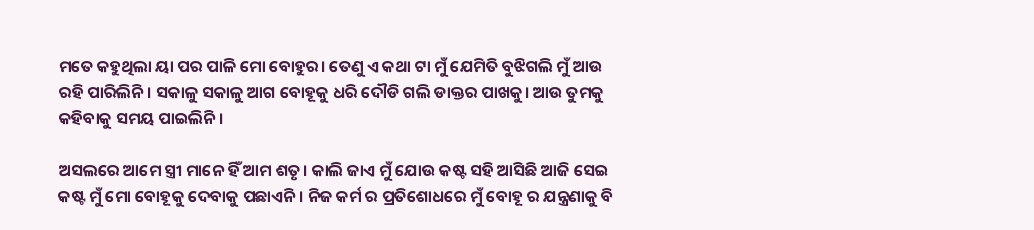ମତେ କହୁଥିଲା ୟା ପର ପାଳି ମୋ ବୋହୁର। ତେଣୁ ଏ କଥା ଟା ମୁଁ ଯେମିତି ବୁଝିଗଲି ମୁଁ ଆଉ ରହି ପାରିଲିନି। ସକାଳୁ ସକାଳୁ ଆଗ ବୋହୂକୁ ଧରି ଦୌଡି ଗଲି ଡାକ୍ତର ପାଖକୁ। ଆଉ ତୁମକୁ କହିବାକୁ ସମୟ ପାଇଲିନି।

ଅସଲରେ ଆମେ ସ୍ତ୍ରୀ ମାନେ ହିଁ ଆମ ଶତୃ। କାଲି ଜାଏ ମୁଁ ଯୋଉ କଷ୍ଟ ସହି ଆସିଛି ଆଜି ସେଇ କଷ୍ଟ ମୁଁ ମୋ ବୋହୂକୁ ଦେବାକୁ ପଛାଏନି। ନିଜ କର୍ମ ର ପ୍ରତିଶୋଧରେ ମୁଁ ବୋହୂ ର ଯନ୍ତ୍ରଣାକୁ ବି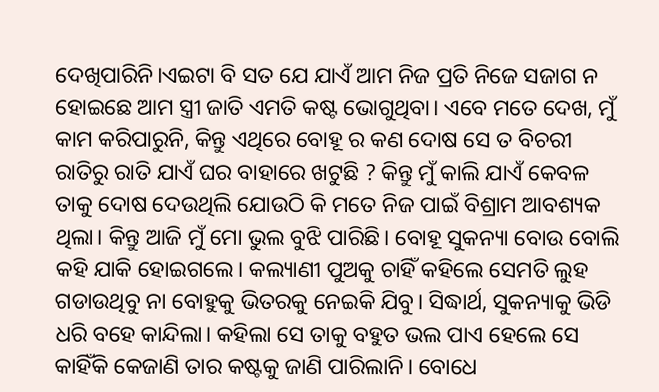ଦେଖିପାରିନି।ଏଇଟା ବି ସତ ଯେ ଯାଏଁ ଆମ ନିଜ ପ୍ରତି ନିଜେ ସଜାଗ ନ ହୋଇଛେ ଆମ ସ୍ତ୍ରୀ ଜାତି ଏମତି କଷ୍ଟ ଭୋଗୁଥିବା। ଏବେ ମତେ ଦେଖ, ମୁଁ କାମ କରିପାରୁନି, କିନ୍ତୁ ଏଥିରେ ବୋହୂ ର କଣ ଦୋଷ ସେ ତ ବିଚରୀ ରାତିରୁ ରାତି ଯାଏଁ ଘର ବାହାରେ ଖଟୁଛି ? କିନ୍ତୁ ମୁଁ କାଲି ଯାଏଁ କେବଳ ତାକୁ ଦୋଷ ଦେଉଥିଲି ଯୋଉଠି କି ମତେ ନିଜ ପାଇଁ ବିଶ୍ରାମ ଆବଶ୍ୟକ ଥିଲା। କିନ୍ତୁ ଆଜି ମୁଁ ମୋ ଭୁଲ ବୁଝି ପାରିଛି। ବୋହୂ ସୁକନ୍ୟା ବୋଉ ବୋଲି କହି ଯାକି ହୋଇଗଲେ। କଲ୍ୟାଣୀ ପୁଅକୁ ଚାହିଁ କହିଲେ ସେମତି ଲୁହ ଗଡାଉଥିବୁ ନା ବୋହୁକୁ ଭିତରକୁ ନେଇକି ଯିବୁ। ସିଦ୍ଧାର୍ଥ, ସୁକନ୍ୟାକୁ ଭିଡି ଧରି ବହେ କାନ୍ଦିଲା। କହିଲା ସେ ତାକୁ ବହୁତ ଭଲ ପାଏ ହେଲେ ସେ କାହିଁକି କେଜାଣି ତାର କଷ୍ଟକୁ ଜାଣି ପାରିଲାନି। ବୋଧେ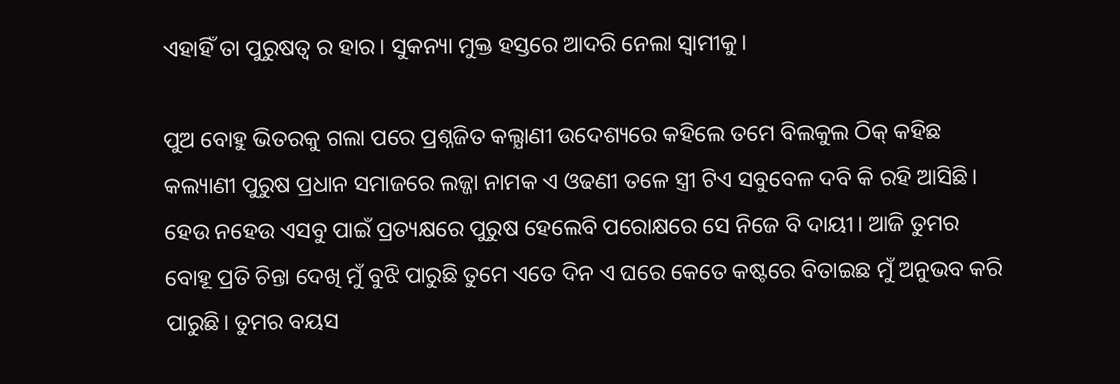ଏହାହିଁ ତା ପୁରୁଷତ୍ବ ର ହାର। ସୁକନ୍ୟା ମୁକ୍ତ ହସ୍ତରେ ଆଦରି ନେଲା ସ୍ବାମୀକୁ।

ପୁଅ ବୋହୁ ଭିତରକୁ ଗଲା ପରେ ପ୍ରଶ୍ନଜିତ କଲ୍ଯାଣୀ ଉଦେଶ୍ୟରେ କହିଲେ ତମେ ବିଲକୁଲ ଠିକ୍ କହିଛ କଲ୍ୟାଣୀ ପୁରୁଷ ପ୍ରଧାନ ସମାଜରେ ଲଜ୍ଜା ନାମକ ଏ ଓଢଣୀ ତଳେ ସ୍ତ୍ରୀ ଟିଏ ସବୁବେଳ ଦବି କି ରହି ଆସିଛି। ହେଉ ନହେଉ ଏସବୁ ପାଇଁ ପ୍ରତ୍ୟକ୍ଷରେ ପୁରୁଷ ହେଲେବି ପରୋକ୍ଷରେ ସେ ନିଜେ ବି ଦାୟୀ। ଆଜି ତୁମର ବୋହୂ ପ୍ରତି ଚିନ୍ତା ଦେଖି ମୁଁ ବୁଝି ପାରୁଛି ତୁମେ ଏତେ ଦିନ ଏ ଘରେ କେତେ କଷ୍ଟରେ ବିତାଇଛ ମୁଁ ଅନୁଭବ କରି ପାରୁଛି। ତୁମର ବୟସ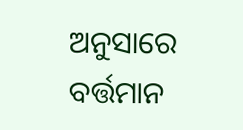ଅନୁସାରେ ବର୍ତ୍ତମାନ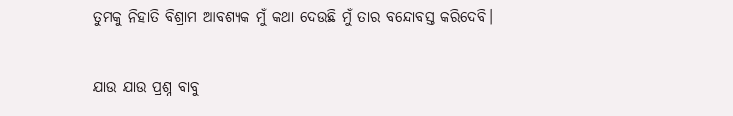ତୁମକୁ ନିହାତି ବିଶ୍ରାମ ଆବଶ୍ୟକ ମୁଁ କଥା ଦେଉଛି ମୁଁ ତାର ବନ୍ଦୋବସ୍ତ କରିଦେବି।

ଯାଉ ଯାଉ ପ୍ରଶ୍ନ ବାବୁ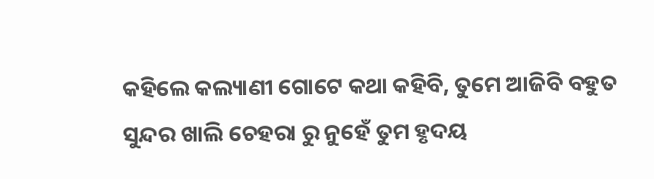କହିଲେ କଲ୍ୟାଣୀ ଗୋଟେ କଥା କହିବି, ତୁମେ ଆଜିବି ବହୁତ ସୁନ୍ଦର ଖାଲି ଚେହରା ରୁ ନୁହେଁ ତୁମ ହୃଦୟ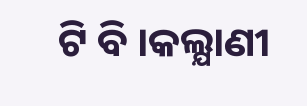ଟି ବି ।କଲ୍ଯାଣୀ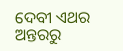ଦେବୀ ଏଥର ଅନ୍ତରରୁ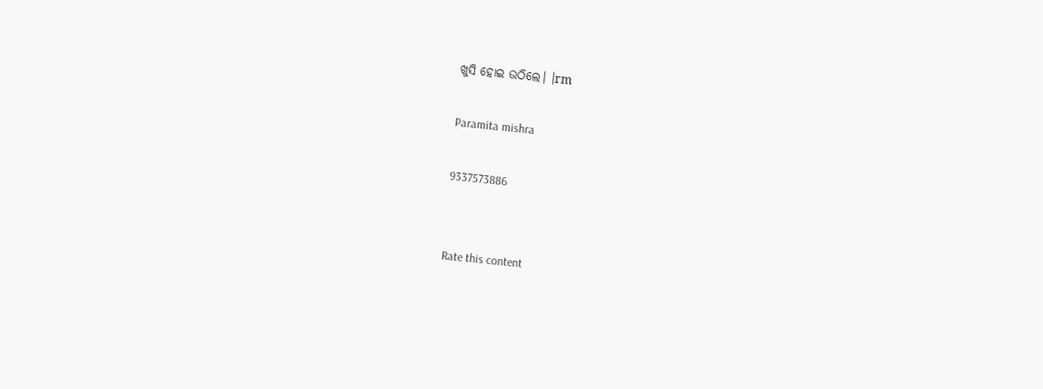ଖୁସି ହୋଇ ଉଠିଲେ। ।rm

Paramita mishra

9337573886


Rate this content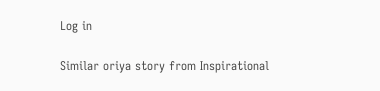Log in

Similar oriya story from Inspirational